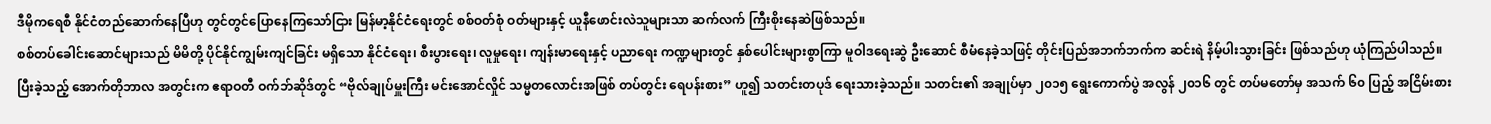ဒီမိုကရေစီ နိုင်ငံတည်ဆောက်နေပြီဟု တွင်တွင်ပြောနေကြသော်ငြား မြန်မာ့နိုင်ငံရေးတွင် စစ်ဝတ်စုံ ဝတ်များနှင့် ယူနီဖောင်းလဲသူများသာ ဆက်လက် ကြီးစိုးနေဆဲဖြစ်သည်။
စစ်တပ်ခေါင်းဆောင်များသည် မိမိတို့ ပိုင်နိုင်ကျွမ်းကျင်ခြင်း မရှိသော နိုင်ငံရေး၊ စီးပွားရေး၊ လူမှုရေး၊ ကျန်းမာရေးနှင့် ပညာရေး ကဏ္ဍများတွင် နှစ်ပေါင်းများစွာကြာ မူဝါဒရေးဆွဲ ဦးဆောင် စီမံနေခဲ့သဖြင့် တိုင်းပြည်အဘက်ဘက်က ဆင်းရဲ နိမ့်ပါးသွားခြင်း ဖြစ်သည်ဟု ယုံကြည်ပါသည်။
ပြီးခဲ့သည့် အောက်တိုဘာလ အတွင်းက ဧရာဝတီ ဝက်ဘ်ဆိုဒ်တွင် “ဗိုလ်ချုပ်မှူးကြီး မင်းအောင်လှိုင် သမ္မတလောင်းအဖြစ် တပ်တွင်း ရေပန်းစား” ဟူ၍ သတင်းတပုဒ် ရေးသားခဲ့သည်။ သတင်း၏ အချုပ်မှာ ၂၀၁၅ ရွေးကောက်ပွဲ အလွန် ၂၀၁၆ တွင် တပ်မတော်မှ အသက် ၆၀ ပြည့် အငြိမ်းစား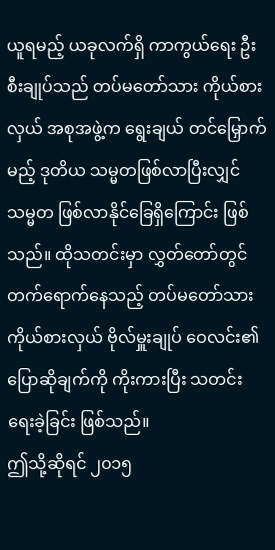ယူရမည့် ယခုလက်ရှိ ကာကွယ်ရေး ဦးစီးချုပ်သည် တပ်မတော်သား ကိုယ်စားလှယ် အစုအဖွဲ့က ရွေးချယ် တင်မြှောက်မည့် ဒုတိယ သမ္မတဖြစ်လာပြီးလျှင် သမ္မတ ဖြစ်လာနိုင်ခြေရှိကြောင်း ဖြစ်သည်။ ထိုသတင်းမှာ လွှတ်တော်တွင် တက်ရောက်နေသည့် တပ်မတော်သား ကိုယ်စားလှယ် ဗိုလ်မှူးချုပ် ဝေလင်း၏ ပြောဆိုချက်ကို ကိုးကားပြီး သတင်းရေးခဲ့ခြင်း ဖြစ်သည်။
ဤသို့ဆိုရင် ၂၀၁၅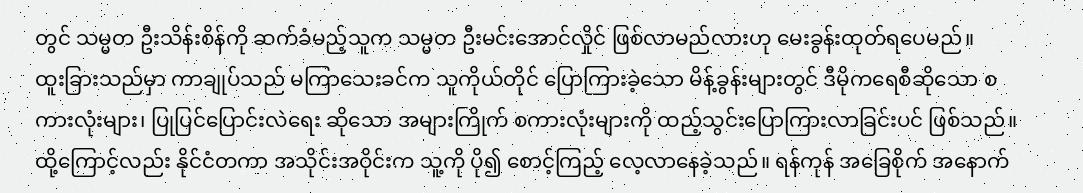တွင် သမ္မတ ဦးသိန်းစိန်ကို ဆက်ခံမည့်သူက သမ္မတ ဦးမင်းအောင်လှိုင် ဖြစ်လာမည်လားဟု မေးခွန်းထုတ်ရပေမည်။
ထူးခြားသည်မှာ ကာချုပ်သည် မကြာသေးခင်က သူကိုယ်တိုင် ပြောကြားခဲ့သော မိန့်ခွန်းများတွင် ဒီမိုကရေစီဆိုသော စကားလုံးများ၊ ပြုပြင်ပြောင်းလဲရေး ဆိုသော အများကြိုက် စကားလုံးများကို ထည့်သွင်းပြောကြားလာခြင်းပင် ဖြစ်သည်။
ထို့ကြောင့်လည်း နိုင်ငံတကာ အသိုင်းအဝိုင်းက သူ့ကို ပို၍ စောင့်ကြည့် လေ့လာနေခဲ့သည်။ ရန်ကုန် အခြေစိုက် အနောက်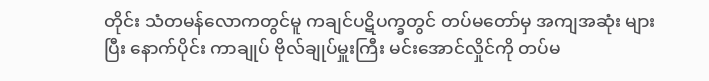တိုင်း သံတမန်လောကတွင်မူ ကချင်ပဋိပက္ခတွင် တပ်မတော်မှ အကျအဆုံး များပြီး နောက်ပိုင်း ကာချုပ် ဗိုလ်ချုပ်မှူးကြီး မင်းအောင်လှိုင်ကို တပ်မ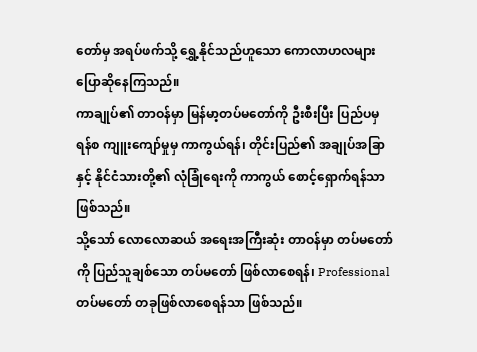တော်မှ အရပ်ဖက်သို့ ရွှေ့နိုင်သည်ဟူသော ကောလာဟလများ ပြောဆိုနေကြသည်။
ကာချုပ်၏ တာဝန်မှာ မြန်မာ့တပ်မတော်ကို ဦးစီးပြီး ပြည်ပမှ ရန်စ ကျူးကျော်မှုမှ ကာကွယ်ရန်၊ တိုင်းပြည်၏ အချုပ်အခြာနှင့် နိုင်ငံသားတို့၏ လုံခြုံရေးကို ကာကွယ် စောင့်ရှောက်ရန်သာ ဖြစ်သည်။
သို့သော် လောလောဆယ် အရေးအကြီးဆုံး တာဝန်မှာ တပ်မတော်ကို ပြည်သူချစ်သော တပ်မတော် ဖြစ်လာစေရန်၊ Professional တပ်မတော် တခုဖြစ်လာစေရန်သာ ဖြစ်သည်။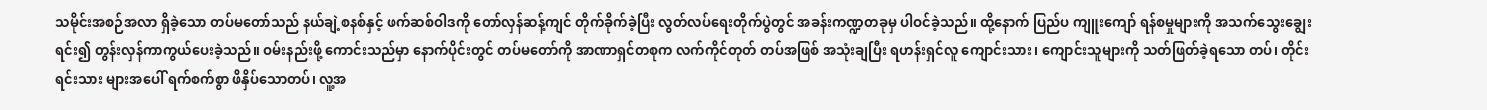သမိုင်းအစဉ်အလာ ရှိခဲ့သော တပ်မတော်သည် နယ်ချဲ့စနစ်နှင့် ဖက်ဆစ်ဝါဒကို တော်လှန်ဆန့်ကျင် တိုက်ခိုက်ခဲ့ပြီး လွတ်လပ်ရေးတိုက်ပွဲတွင် အခန်းကဏ္ဍတခုမှ ပါဝင်ခဲ့သည်။ ထို့နောက် ပြည်ပ ကျူးကျော် ရန်စမှုများကို အသက်သွေးချွေးရင်း၍ တွန်းလှန်ကာကွယ်ပေးခဲ့သည်။ ဝမ်းနည်းဖို့ ကောင်းသည်မှာ နောက်ပိုင်းတွင် တပ်မတော်ကို အာဏာရှင်တစုက လက်ကိုင်တုတ် တပ်အဖြစ် အသုံးချပြီး ရဟန်းရှင်လူ ကျောင်းသား၊ ကျောင်းသူများကို သတ်ဖြတ်ခဲ့ရသော တပ်၊ တိုင်းရင်းသား များအပေါ် ရက်စက်စွာ ဖိနှိပ်သောတပ်၊ လူ့အ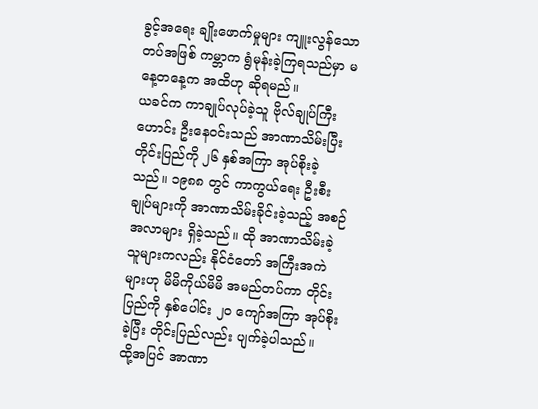ခွင့်အရေး ချိုးဖောက်မှုများ ကျူးလွန်သောတပ်အဖြစ် ကမ္ဘာက ရွံမုန်းခဲ့ကြရသည်မှာ မနေ့တနေ့က အထိဟု ဆိုရမည်။
ယခင်က ကာချုပ်လုပ်ခဲ့သူ ဗိုလ်ချုပ်ကြီးဟောင်း ဦးနေဝင်းသည် အာဏာသိမ်းပြီး တိုင်းပြည်ကို ၂၆ နှစ်အကြာ အုပ်စိုးခဲ့သည်။ ၁၉၈၈ တွင် ကာကွယ်ရေး ဦးစီးချုပ်များကို အာဏာသိမ်းခိုင်းခဲ့သည့် အစဉ် အလာများ ရှိခဲ့သည်။ ထို အာဏာသိမ်းခဲ့ သူများကလည်း နိုင်ငံတော် အကြီးအကဲများဟု မိမိကိုယ်မိမိ အမည်တပ်ကာ တိုင်းပြည်ကို နှစ်ပေါင်း ၂၀ ကျော်အကြာ အုပ်စိုးခဲ့ပြီး တိုင်းပြည်လည်း ပျက်ခဲ့ပါသည်။
ထို့အပြင် အာဏာ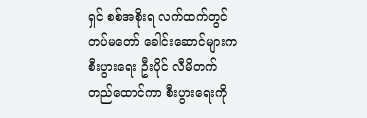ရှင် စစ်အစိုးရ လက်ထက်တွင် တပ်မတော် ခေါင်းဆောင်များက စီးပွားရေး ဦးပိုင် လီမိတက် တည်ထောင်ကာ စီးပွားရေးကို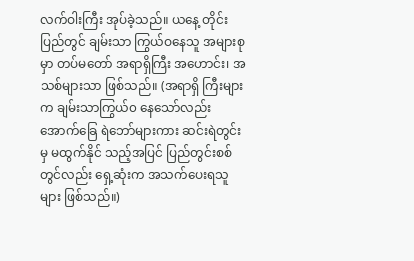လက်ဝါးကြီး အုပ်ခဲ့သည်။ ယနေ့ တိုင်းပြည်တွင် ချမ်းသာ ကြွယ်ဝနေသူ အများစုမှာ တပ်မတော် အရာရှိကြီး အဟောင်း၊ အသစ်များသာ ဖြစ်သည်။ (အရာရှိ ကြီးများက ချမ်းသာကြွယ်၀ နေသော်လည်း အောက်ခြေ ရဲဘော်များကား ဆင်းရဲတွင်းမှ မထွက်နိုင် သည့်အပြင် ပြည်တွင်းစစ်တွင်လည်း ရှေ့ဆုံးက အသက်ပေးရသူများ ဖြစ်သည်။)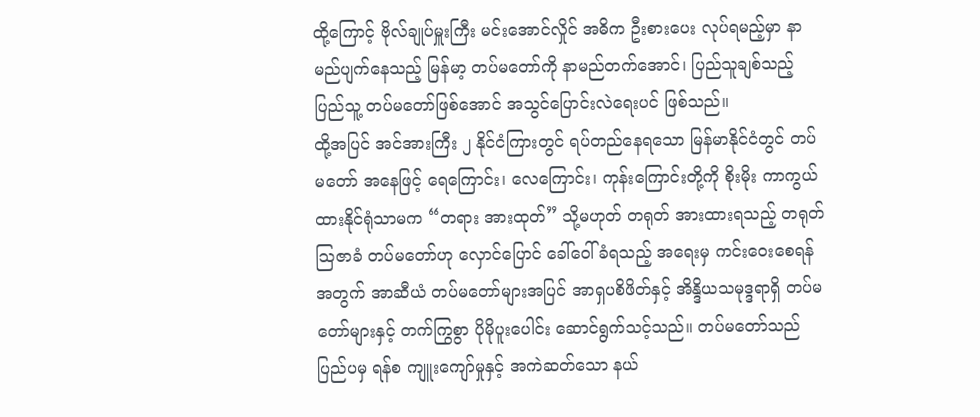ထို့ကြောင့် ဗိုလ်ချုပ်မှူးကြီး မင်းအောင်လှိုင် အဓိက ဦးစားပေး လုပ်ရမည့်မှာ နာမည်ပျက်နေသည့် မြန်မာ့ တပ်မတော်ကို နာမည်တက်အောင်၊ ပြည်သူချစ်သည့် ပြည်သူ့ တပ်မတော်ဖြစ်အောင် အသွင်ပြောင်းလဲရေးပင် ဖြစ်သည်။
ထို့အပြင် အင်အားကြီး ၂ နိုင်ငံကြားတွင် ရပ်တည်နေရသော မြန်မာနိုင်ငံတွင် တပ်မတော် အနေဖြင့် ရေကြောင်း၊ လေကြောင်း၊ ကုန်းကြောင်းတို့ကို စိုးမိုး ကာကွယ်ထားနိုင်ရုံသာမက “တရား အားထုတ်” သို့မဟုတ် တရုတ် အားထားရသည့် တရုတ် သြဇာခံ တပ်မတော်ဟု လှောင်ပြောင် ခေါ်ဝေါ်ခံရသည့် အရေးမှ ကင်းဝေးစေရန်အတွက် အာဆီယံ တပ်မတော်များအပြင် အာရှပစိဖိတ်နှင့် အိန္ဒိယသမုဒ္ဒရာရှိ တပ်မတော်များနှင့် တက်ကြွစွာ ပိုမိုပူးပေါင်း ဆောင်ရွက်သင့်သည်။ တပ်မတော်သည် ပြည်ပမှ ရန်စ ကျူးကျော်မှုနှင့် အကဲဆတ်သော နယ်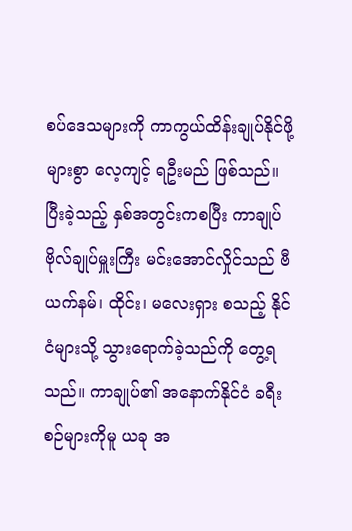စပ်ဒေသများကို ကာကွယ်ထိန်းချုပ်နိုင်ဖို့ များစွာ လေ့ကျင့် ရဦးမည် ဖြစ်သည်။
ပြီးခဲ့သည့် နှစ်အတွင်းကစပြီး ကာချုပ် ဗိုလ်ချုပ်မှူးကြီး မင်းအောင်လှိုင်သည် ဗီယက်နမ်၊ ထိုင်း၊ မလေးရှား စသည့် နိုင်ငံများသို့ သွားရောက်ခဲ့သည်ကို တွေ့ရသည်။ ကာချုပ်၏ အနောက်နိုင်ငံ ခရီးစဉ်များကိုမူ ယခု အ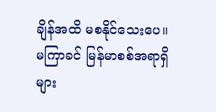ချိန်အထိ မစနိုင်သေးပေ။ မကြာခင် မြန်မာစစ်အရာရှိများ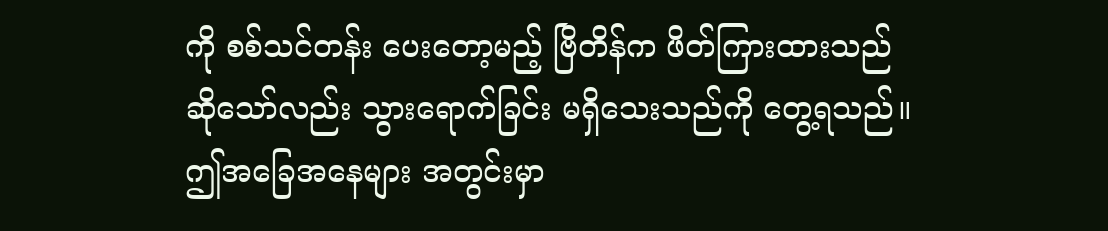ကို စစ်သင်တန်း ပေးတော့မည့် ဗြိတိန်က ဖိတ်ကြားထားသည် ဆိုသော်လည်း သွားရောက်ခြင်း မရှိသေးသည်ကို တွေ့ရသည်။
ဤအခြေအနေများ အတွင်းမှာ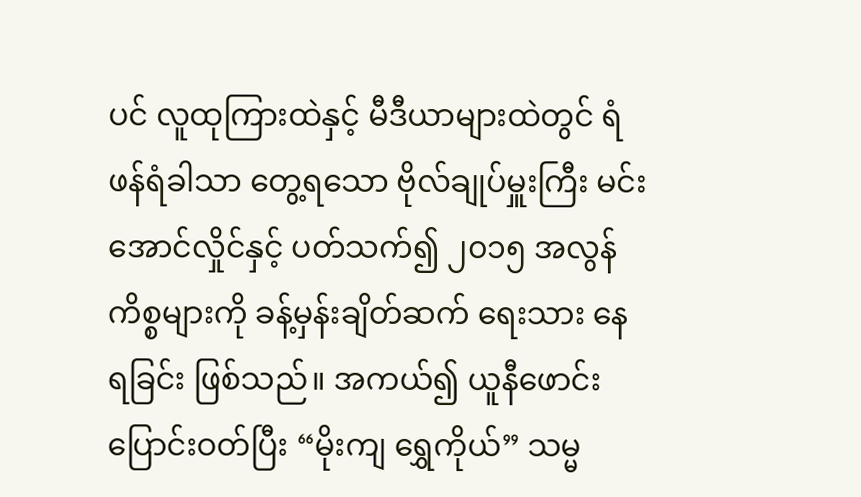ပင် လူထုကြားထဲနှင့် မီဒီယာများထဲတွင် ရံဖန်ရံခါသာ တွေ့ရသော ဗိုလ်ချုပ်မှူးကြီး မင်းအောင်လှိုင်နှင့် ပတ်သက်၍ ၂၀၁၅ အလွန်ကိစ္စများကို ခန့်မှန်းချိတ်ဆက် ရေးသား နေရခြင်း ဖြစ်သည်။ အကယ်၍ ယူနီဖောင်းပြောင်းဝတ်ပြီး “မိုးကျ ရွှေကိုယ်” သမ္မ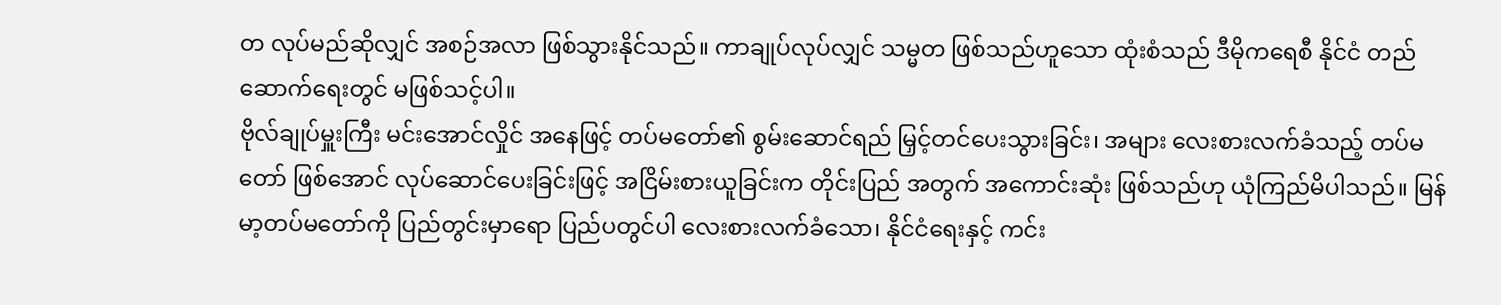တ လုပ်မည်ဆိုလျှင် အစဉ်အလာ ဖြစ်သွားနိုင်သည်။ ကာချုပ်လုပ်လျှင် သမ္မတ ဖြစ်သည်ဟူသော ထုံးစံသည် ဒီမိုကရေစီ နိုင်ငံ တည်ဆောက်ရေးတွင် မဖြစ်သင့်ပါ။
ဗိုလ်ချုပ်မှူးကြီး မင်းအောင်လှိုင် အနေဖြင့် တပ်မတော်၏ စွမ်းဆောင်ရည် မြှင့်တင်ပေးသွားခြင်း၊ အများ လေးစားလက်ခံသည့် တပ်မတော် ဖြစ်အောင် လုပ်ဆောင်ပေးခြင်းဖြင့် အငြိမ်းစားယူခြင်းက တိုင်းပြည် အတွက် အကောင်းဆုံး ဖြစ်သည်ဟု ယုံကြည်မိပါသည်။ မြန်မာ့တပ်မတော်ကို ပြည်တွင်းမှာရော ပြည်ပတွင်ပါ လေးစားလက်ခံသော၊ နိုင်ငံရေးနှင့် ကင်း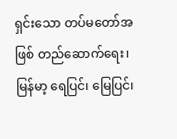ရှင်းသော တပ်မတော်အဖြစ် တည်ဆောက်ရေး၊ မြန်မာ့ ရေပြင်၊ မြေပြင်၊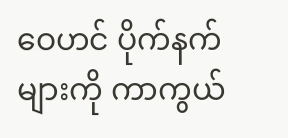ဝေဟင် ပိုက်နက်များကို ကာကွယ်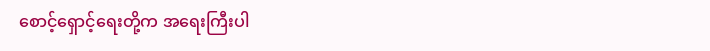စောင့်ရှောင့်ရေးတို့က အရေးကြီးပါ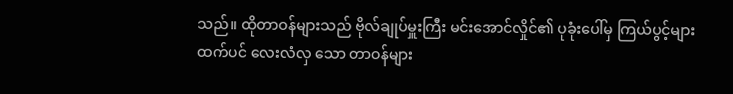သည်။ ထိုတာဝန်များသည် ဗိုလ်ချုပ်မှူးကြီး မင်းအောင်လှိုင်၏ ပုခုံးပေါ်မှ ကြယ်ပွင့်များထက်ပင် လေးလံလှ သော တာဝန်များ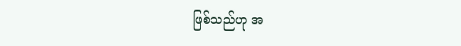ဖြစ်သည်ဟု အ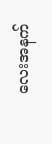လေးအနက်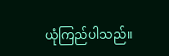ယုံကြည်ပါသည်။